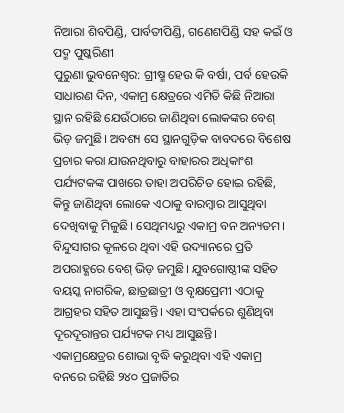ନିଆରା ଶିବପିଣ୍ଡି, ପାର୍ବତୀପିଣ୍ଡି, ଗଣେଶପିଣ୍ଡି ସହ କଇଁ ଓ ପଦ୍ମ ପୁଷ୍କରିଣୀ
ପୁରୁଣା ଭୁବନେଶ୍ୱର: ଗ୍ରୀଷ୍ମ ହେଉ କି ବର୍ଷା, ପର୍ବ ହେଉକି ସାଧାରଣ ଦିନ, ଏକାମ୍ର କ୍ଷେତ୍ରରେ ଏମିତି କିଛି ନିଆରା ସ୍ଥାନ ରହିଛି ଯେଉଁଠାରେ ଜାଣିଥିବା ଲୋକଙ୍କର ବେଶ୍ ଭିଡ଼ ଜମୁଛି। ଅବଶ୍ୟ ସେ ସ୍ଥାନଗୁଡ଼ିକ ବାବଦରେ ବିଶେଷ ପ୍ରଚାର କରା ଯାଉନଥିବାରୁ ବାହାରର ଅଧିକାଂଶ ପର୍ଯ୍ୟଟକଙ୍କ ପାଖରେ ତାହା ଅପରିଚିତ ହୋଇ ରହିଛି, କିନ୍ତୁ ଜାଣିଥିବା ଲୋକେ ଏଠାକୁ ବାରମ୍ବାର ଆସୁଥିବା ଦେଖିବାକୁ ମିଳୁଛି। ସେଥିମଧ୍ୟରୁ ଏକାମ୍ର ବନ ଅନ୍ୟତମ। ବିନ୍ଦୁସାଗର କୂଳରେ ଥିବା ଏହି ଉଦ୍ୟାନରେ ପ୍ରତି ଅପରାହ୍ଣରେ ବେଶ୍ ଭିଡ଼ ଜମୁଛି। ଯୁବଗୋଷ୍ଠୀଙ୍କ ସହିତ ବୟସ୍କ ନାଗରିକ, ଛାତ୍ରଛାତ୍ରୀ ଓ ବୃକ୍ଷପ୍ରେମୀ ଏଠାକୁ ଆଗ୍ରହର ସହିତ ଆସୁଛନ୍ତି। ଏହା ସଂପର୍କରେ ଶୁଣିଥିବା ଦୂରଦୂରାନ୍ତର ପର୍ଯ୍ୟଟକ ମଧ୍ୟ ଆସୁଛନ୍ତି।
ଏକାମ୍ରକ୍ଷେତ୍ରର ଶୋଭା ବୃଦ୍ଧି କରୁଥିବା ଏହି ଏକାମ୍ର ବନରେ ରହିଛି ୨୪୦ ପ୍ରଜାତିର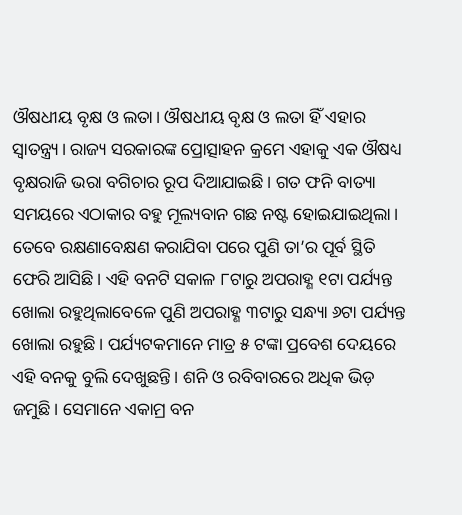ଔଷଧୀୟ ବୃକ୍ଷ ଓ ଲତା। ଔଷଧୀୟ ବୃକ୍ଷ ଓ ଲତା ହିଁ ଏହାର ସ୍ୱାତନ୍ତ୍ର୍ୟ। ରାଜ୍ୟ ସରକାରଙ୍କ ପ୍ରୋତ୍ସାହନ କ୍ରମେ ଏହାକୁ ଏକ ଔଷଧ୍ୟ ବୃକ୍ଷରାଜି ଭରା ବଗିଚାର ରୂପ ଦିଆଯାଇଛି। ଗତ ଫନି ବାତ୍ୟା ସମୟରେ ଏଠାକାର ବହୁ ମୂଲ୍ୟବାନ ଗଛ ନଷ୍ଟ ହୋଇଯାଇଥିଲା। ତେବେ ରକ୍ଷଣାବେକ୍ଷଣ କରାଯିବା ପରେ ପୁଣି ତା’ର ପୂର୍ବ ସ୍ଥିତି ଫେରି ଆସିଛି। ଏହି ବନଟି ସକାଳ ୮ଟାରୁ ଅପରାହ୍ଣ ୧ଟା ପର୍ଯ୍ୟନ୍ତ ଖୋଲା ରହୁଥିଲାବେଳେ ପୁଣି ଅପରାହ୍ଣ ୩ଟାରୁ ସନ୍ଧ୍ୟା ୬ଟା ପର୍ଯ୍ୟନ୍ତ ଖୋଲା ରହୁଛି। ପର୍ଯ୍ୟଟକମାନେ ମାତ୍ର ୫ ଟଙ୍କା ପ୍ରବେଶ ଦେୟରେ ଏହି ବନକୁ ବୁଲି ଦେଖୁଛନ୍ତି। ଶନି ଓ ରବିବାରରେ ଅଧିକ ଭିଡ଼ ଜମୁଛି। ସେମାନେ ଏକାମ୍ର ବନ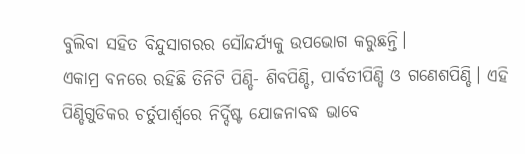ବୁଲିବା ସହିତ ବିନ୍ଦୁସାଗରର ସୌନ୍ଦର୍ଯ୍ୟକୁ ଉପଭୋଗ କରୁଛନ୍ତି।
ଏକାମ୍ର ବନରେ ରହିଛି ତିନିଟି ପିଣ୍ଡି- ଶିବପିଣ୍ଡି, ପାର୍ବତୀପିଣ୍ଡି ଓ ଗଣେଶପିଣ୍ଡି। ଏହି ପିଣ୍ଡିଗୁଡିକର ଚର୍ତୁପାର୍ଶ୍ଵରେ ନିର୍ଦ୍ଦିଷ୍ଟ ଯୋଜନାବଦ୍ଧ ଭାବେ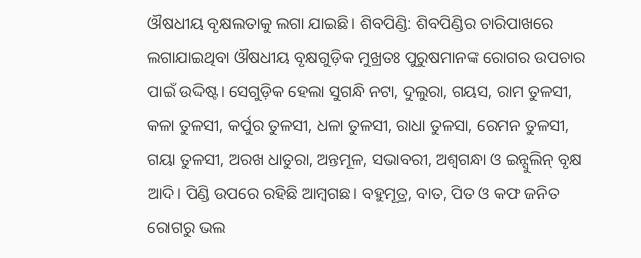ଔଷଧୀୟ ବୃକ୍ଷଲତାକୁ ଲଗା ଯାଇଛି। ଶିବପିଣ୍ଡି: ଶିବପିଣ୍ଡିର ଚାରିପାଖରେ ଲଗାଯାଇଥିବା ଔଷଧୀୟ ବୃକ୍ଷଗୁଡ଼ିକ ମୁଖ୍ରତଃ ପୁରୁଷମାନଙ୍କ ରୋଗର ଉପଚାର ପାଇଁ ଉଦ୍ଦିଷ୍ଟ। ସେଗୁଡ଼ିକ ହେଲା ସୁଗନ୍ଧି ନଟା, ଦୁଲୁରା, ଗୟସ, ରାମ ତୁଳସୀ, କଳା ତୁଳସୀ, କର୍ପୁର ତୁଳସୀ, ଧଳା ତୁଳସୀ, ରାଧା ତୁଳସା, ରେମନ ତୁଳସୀ, ଗୟା ତୁଳସୀ, ଅରଖ ଧାତୁରା, ଅନ୍ତମୂଳ, ସଭାବରୀ, ଅଶ୍ୱଗନ୍ଧା ଓ ଇନ୍ସୁଲିନ୍ ବୃକ୍ଷ ଆଦି। ପିଣ୍ଡି ଉପରେ ରହିଛି ଆମ୍ବଗଛ। ବହୁମୂତ୍ର, ବାତ, ପିତ ଓ କଫ ଜନିତ ରୋଗରୁ ଭଲ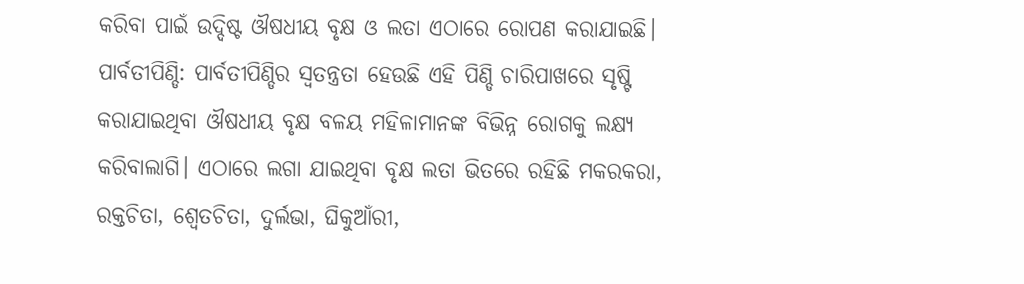କରିବା ପାଇଁ ଉଦ୍ଦିଷ୍ଟ ଔଷଧୀୟ ବୃକ୍ଷ ଓ ଲତା ଏଠାରେ ରୋପଣ କରାଯାଇଛି।
ପାର୍ବତୀପିଣ୍ଡି: ପାର୍ବତୀପିଣ୍ଡିର ସ୍ୱତନ୍ତ୍ରତା ହେଉଛି ଏହି ପିଣ୍ଡି ଚାରିପାଖରେ ସୃଷ୍ଟି କରାଯାଇଥିବା ଔଷଧୀୟ ବୃକ୍ଷ ବଳୟ ମହିଳାମାନଙ୍କ ବିଭିନ୍ନ ରୋଗକୁ ଲକ୍ଷ୍ୟ କରିବାଲାଗି। ଏଠାରେ ଲଗା ଯାଇଥିବା ବୃକ୍ଷ ଲତା ଭିତରେ ରହିଛି ମକରକରା, ରକ୍ତଚିତା, ଶ୍ୱେତଚିତା, ଦୁର୍ଲଭା, ଘିକୁଆଁରୀ,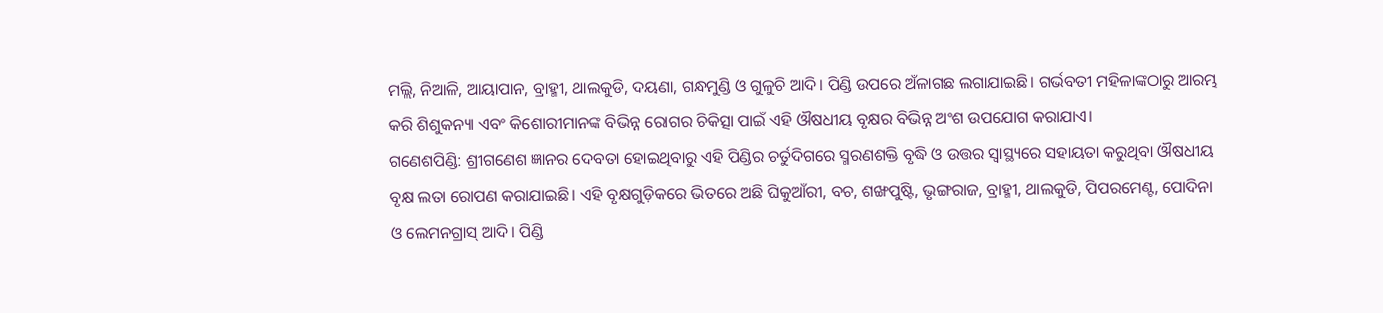ମଲ୍ଲି, ନିଆଳି, ଆୟାପାନ, ବ୍ରାହ୍ମୀ, ଥାଲକୁଡି, ଦୟଣା, ଗନ୍ଧମୁଣ୍ଡି ଓ ଗୁଳୁଚି ଆଦି। ପିଣ୍ଡି ଉପରେ ଅଁଳାଗଛ ଲଗାଯାଇଛି। ଗର୍ଭବତୀ ମହିଳାଙ୍କଠାରୁ ଆରମ୍ଭ କରି ଶିଶୁକନ୍ୟା ଏବଂ କିଶୋରୀମାନଙ୍କ ବିଭିନ୍ନ ରୋଗର ଚିକିତ୍ସା ପାଇଁ ଏହି ଔଷଧୀୟ ବୃକ୍ଷର ବିଭିନ୍ନ ଅଂଶ ଉପଯୋଗ କରାଯାଏ।
ଗଣେଶପିଣ୍ଡି: ଶ୍ରୀଗଣେଶ ଜ୍ଞାନର ଦେବତା ହୋଇଥିବାରୁ ଏହି ପିଣ୍ଡିର ଚର୍ତୁଦିଗରେ ସ୍ମରଣଶକ୍ତି ବୃଦ୍ଧି ଓ ଉତ୍ତର ସ୍ୱାସ୍ଥ୍ୟରେ ସହାୟତା କରୁଥିବା ଔଷଧୀୟ ବୃକ୍ଷ ଲତା ରୋପଣ କରାଯାଇଛି। ଏହି ବୃକ୍ଷଗୁଡ଼ିକରେ ଭିତରେ ଅଛି ଘିକୁଆଁରୀ, ବଚ, ଶଙ୍ଖପୁଷ୍ଟି, ଭୃଙ୍ଗରାଜ, ବ୍ରାହ୍ମୀ, ଥାଲକୁଡି, ପିପରମେଣ୍ଟ, ପୋଦିନା ଓ ଲେମନଗ୍ରାସ୍ ଆଦି। ପିଣ୍ଡି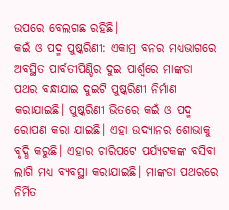ଉପରେ ବେଲଗଛ ରହିଛି।
କଇଁ ଓ ପଦ୍ମ ପୁଷ୍କରିଣୀ: ଏକାମ୍ର ବନର ମଧ୍ୟଭାଗରେ ଅବସ୍ଥିତ ପାର୍ବତୀପିଣ୍ଡିର ଦୁଇ ପାର୍ଶ୍ଵରେ ମାଙ୍କଡା ପଥର ବନ୍ଧାଯାଇ ଦୁଇଟି ପୁଷ୍କରିଣୀ ନିର୍ମାଣ କରାଯାଇଛି। ପୁଷ୍କରିଣୀ ଭିତରେ କଇଁ ଓ ପଦ୍ମ ରୋପଣ କରା ଯାଇଛି। ଏହା ଉଦ୍ୟାନର ଶୋଭାକୁ ବୃଦ୍ଧି କରୁଛି। ଏହାର ଚାରିପଟେ ପର୍ଯ୍ୟଟକଙ୍କ ବସିବା ଲାଗି ମଧ୍ୟ ବ୍ୟବସ୍ଥା କରାଯାଇଛି। ମାଙ୍କଡା ପଥରରେ ନିର୍ମିତ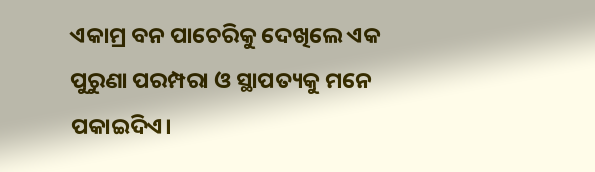ଏକାମ୍ର ବନ ପାଚେରିକୁ ଦେଖିଲେ ଏକ ପୁରୁଣା ପରମ୍ପରା ଓ ସ୍ଥାପତ୍ୟକୁ ମନେ ପକାଇଦିଏ।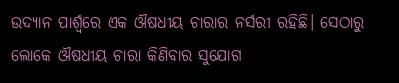ଉଦ୍ୟାନ ପାର୍ଶ୍ଵରେ ଏକ ଔଷଧୀୟ ଚାରାର ନର୍ସରୀ ରହିଛି। ସେଠାରୁ ଲୋକେ ଔଷଧୀୟ ଚାରା କିଣିବାର ସୁଯୋଗ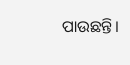ପାଉଛନ୍ତି।